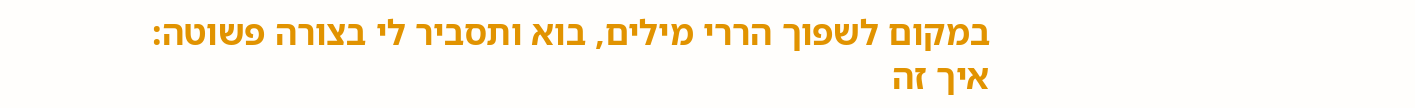במקום לשפוך הררי מילים, בוא ותסביר לי בצורה פשוטה:
איך זה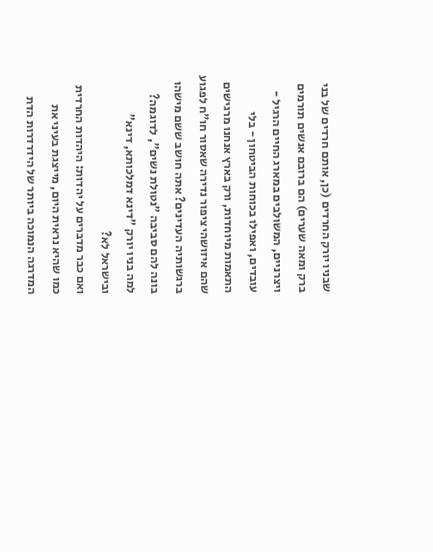שבניו יורק החרדים (כן, אותם חרדים של בני ברק ומאה שערים) הם ברובם אנשים תורמים ויצרניים, המשולבים במארג החיים הרגיל - עובדים, ואפילו בכוחות הביטחון - בלי התאמות מיוחדות, ורק בארץ אנחנו מרגישים שהם איזושהי ציפור נדירה שאסור חו"ח לפגוע ברגשותיה העדינים? אתה חושב ששם מישהו בונה להם סביבה "נטולת נשים", לדוגמה? למה בניו יורק "דינא דמלכותא, דינא" ובישראל לא?
ואם כבר מדברים על יהדות: היהדות החרדית כמו שהיא נראית היום, מייצגת בעיני את המדרגה הנמוכה ביותר של הידרדרות הדת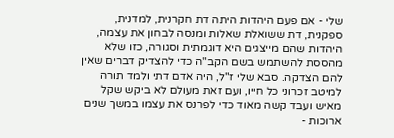שלי - אם פעם היהדות היתה דת חקרנית, למדנית, ספקנית, דת ששואלת שאלות ומנסה לבחון את עצמה, היהדות שהם מייצגים היא דוגמתית וסגורה, כזו שלא מהססת להשתמש בשם הקב"ה כדי להצדיק דברים שאין להם הצדקה. סבא שלי ז"ל, היה אדם דתי ולמד תורה למיטב זכרוני כל חייו, ועם זאת מעולם לא ביקש שקל מאיש ועבד קשה מאוד כדי לפרנס את עצמו במשך שנים ארוכות -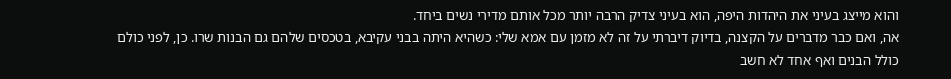והוא מייצג בעיני את היהדות היפה, הוא בעיני צדיק הרבה יותר מכל אותם מדירי נשים ביחד.
אה, ואם כבר מדברים על הקצנה, בדיוק דיברתי על זה לא מזמן עם אמא שלי: כשהיא היתה בבני עקיבא, בטכסים שלהם גם הבנות שרו. כן, לפני כולם כולל הבנים ואף אחד לא חשב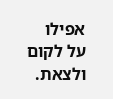אפילו על לקום ולצאת.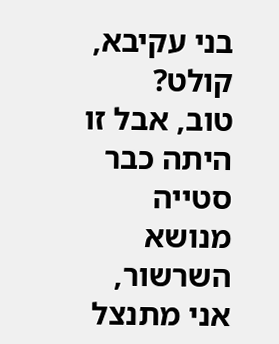בני עקיבא, קולט?
טוב, אבל זו היתה כבר סטייה מנושא השרשור, אני מתנצל